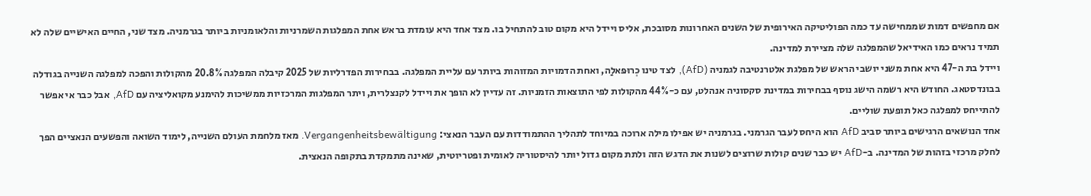אם מחפשים דמות שממחישה עד כמה הפוליטיקה האירופית של השנים האחרונות מסובכת, אליס ויידל היא מקום טוב להתחיל בו. מצד אחד היא עומדת בראש אחת המפלגות השמרניות והלאומניות ביותר בגרמניה. מצד שני, החיים האישיים שלה לא תמיד נראים כמו האידיאל שהמפלגה שלה מציירת למדינה.
ויידל בת ה-47 היא אחת משני יושבי הראש של מפלגת אלטרנטיבה לגמניה (AfD), לצד טינו כְרוּפּאלַה, ואחת הדמויות המזוהות ביותר עם עליית המפלגה. בבחירות הפדרליות של 2025 קיבלה המפלגה 20.8% מהקולות והפכה למפלגה השנייה בגודלה בבונדסטאג. החודש היא רשמה הישג נוסף בבחירות במדינת סקסוניה אנהלט, עם כ-44% מהקולות לפי התוצאות הזמניות. זה עדיין לא הופך את ויידל לקנצלרית, ויתר המפלגות המרכזיות ממשיכות להימנע מקואליציה עם AfD, אבל כבר אי אפשר להתייחס למפלגה כאל תופעת שוליים.
אחד הנושאים הרגישים ביותר סביב AfD הוא היחס לעבר הגרמני. בגרמניה יש אפילו מילה ארוכה במיוחד לתהליך ההתמודדות עם העבר הנאצי: Vergangenheitsbewältigung. מאז מלחמת העולם השנייה, לימוד השואה והפשעים הנאציים הפך לחלק מרכזי בזהות של המדינה. ב-AfD יש כבר שנים קולות שרוצים לשנות את הדגש הזה ולתת מקום גדול יותר להיסטוריה לאומית ופטריוטית, שאינה מתמקדת בתקופה הנאצית.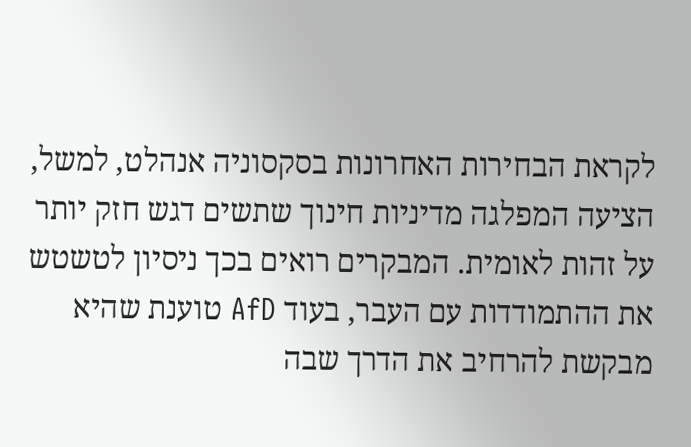לקראת הבחירות האחרונות בסקסוניה אנהלט, למשל, הציעה המפלגה מדיניות חינוך שתשים דגש חזק יותר על זהות לאומית. המבקרים רואים בכך ניסיון לטשטש את ההתמודדות עם העבר, בעוד AfD טוענת שהיא מבקשת להרחיב את הדרך שבה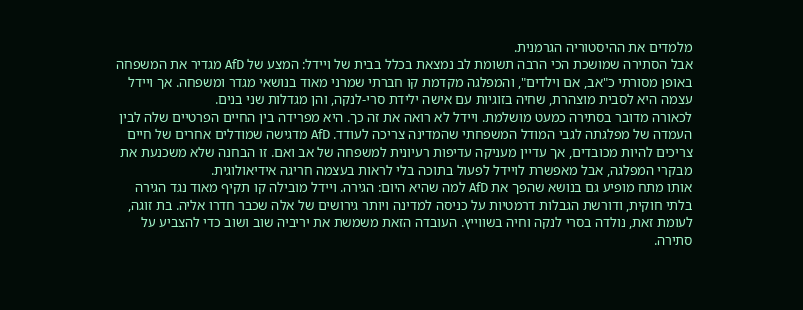מלמדים את ההיסטוריה הגרמנית.
אבל הסתירה שמושכת הכי הרבה תשומת לב נמצאת בכלל בבית של ויידל: המצע של AfD מגדיר את המשפחה באופן מסורתי כ"אב, אם וילדים", והמפלגה מקדמת קו חברתי שמרני מאוד בנושאי מגדר ומשפחה. אך ויידל עצמה היא לסבית מוצהרת, שחיה בזוגיות עם אישה ילידת סרי-לנקה, והן מגדלות שני בנים.
לכאורה מדובר בסתירה כמעט מושלמת. ויידל לא רואה את זה כך. היא מפרידה בין החיים הפרטיים שלה לבין העמדה של מפלגתה לגבי המודל המשפחתי שהמדינה צריכה לעודד. AfD מדגישה שמודלים אחרים של חיים צריכים להיות מכובדים, אך עדיין מעניקה עדיפות רעיונית למשפחה של אב ואם. זו הבחנה שלא משכנעת את מבקרי המפלגה, אבל מאפשרת לויידל לפעול בתוכה בלי לראות בעצמה חריגה אידיאולוגית.
אותו מתח מופיע גם בנושא שהפך את AfD למה שהיא היום: הגירה. ויידל מובילה קו תקיף מאוד נגד הגירה בלתי חוקית, ודורשת הגבלות דרמטיות על כניסה למדינה ויותר גירושים של אלה שכבר חדרו אליה. בת זוגה, לעומת זאת, נולדה בסרי לנקה וחיה בשווייץ. העובדה הזאת משמשת את יריביה שוב ושוב כדי להצביע על סתירה.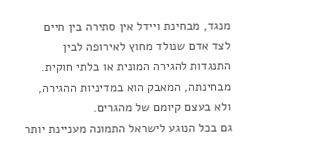מנגד, מבחינת ויידל אין סתירה בין חיים לצד אדם שנולד מחוץ לאירופה לבין התנגדות להגירה המונית או בלתי חוקית. מבחינתה, המאבק הוא במדיניות ההגירה, ולא בעצם קיומם של מהגרים.
גם בכל הנוגע לישראל התמונה מעניינת יותר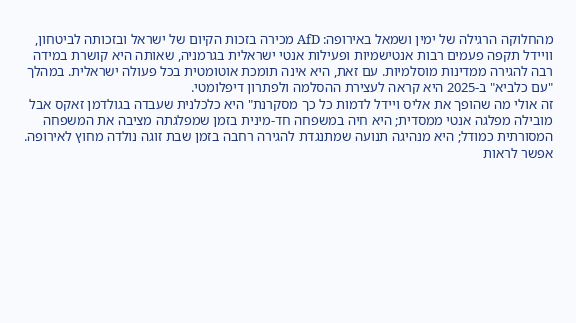מהחלוקה הרגילה של ימין ושמאל באירופה: AfD מכירה בזכות הקיום של ישראל ובזכותה לביטחון, וויידל תקפה פעמים רבות אנטישמיות ופעילות אנטי ישראלית בגרמניה, שאותה היא קושרת במידה רבה להגירה ממדינות מוסלמיות. עם זאת, היא אינה תומכת אוטומטית בכל פעולה ישראלית. במהלך "עם כלביא" ב-2025 היא קראה לעצירת ההסלמה ולפתרון דיפלומטי.
זה אולי מה שהופך את אליס ויידל לדמות כל כך מסקרנת" היא כלכלנית שעבדה בגולדמן זאקס אבל מובילה מפלגה אנטי ממסדית; היא חיה במשפחה חד-מינית בזמן שמפלגתה מציבה את המשפחה המסורתית כמודל; היא מנהיגה תנועה שמתנגדת להגירה רחבה בזמן שבת זוגה נולדה מחוץ לאירופה.
אפשר לראות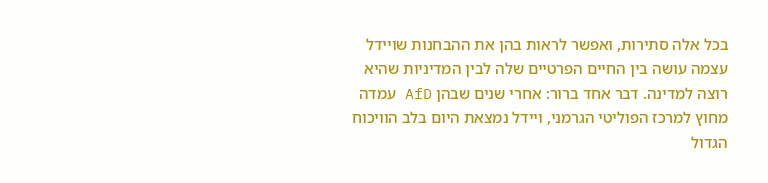בכל אלה סתירות, ואפשר לראות בהן את ההבחנות שויידל עצמה עושה בין החיים הפרטיים שלה לבין המדיניות שהיא רוצה למדינה. דבר אחד ברור: אחרי שנים שבהן AfD עמדה מחוץ למרכז הפוליטי הגרמני, ויידל נמצאת היום בלב הוויכוח הגדול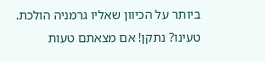ביותר על הכיוון שאליו גרמניה הולכת.
טעינו? נתקן! אם מצאתם טעות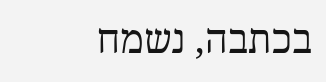בכתבה, נשמח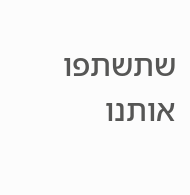שתשתפו אותנו